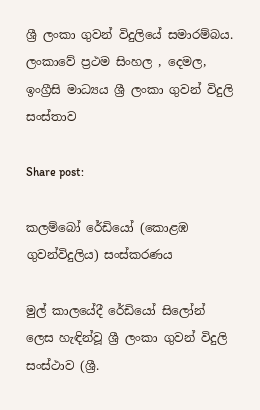ශ්‍රී ලංකා ගුවන් විදුලියේ සමාරම්බය. ලංකාවේ ප්‍රථම සිංහල , දෙමල, ඉංග්‍රීසි මාධ්‍යය ශ්‍රී ලංකා ගුවන් විදුලි සංස්තාව

Share post:

කලම්බෝ රේඩියෝ (කොළඹ ගුවන්විදුලිය) සංස්කරණය

මුල් කාලයේදී රේඩියෝ සිලෝන් ලෙස හැඳින්වූ ශ්‍රී ලංකා ගුවන් විදුලි සංස්ථාව (ශ්‍රී.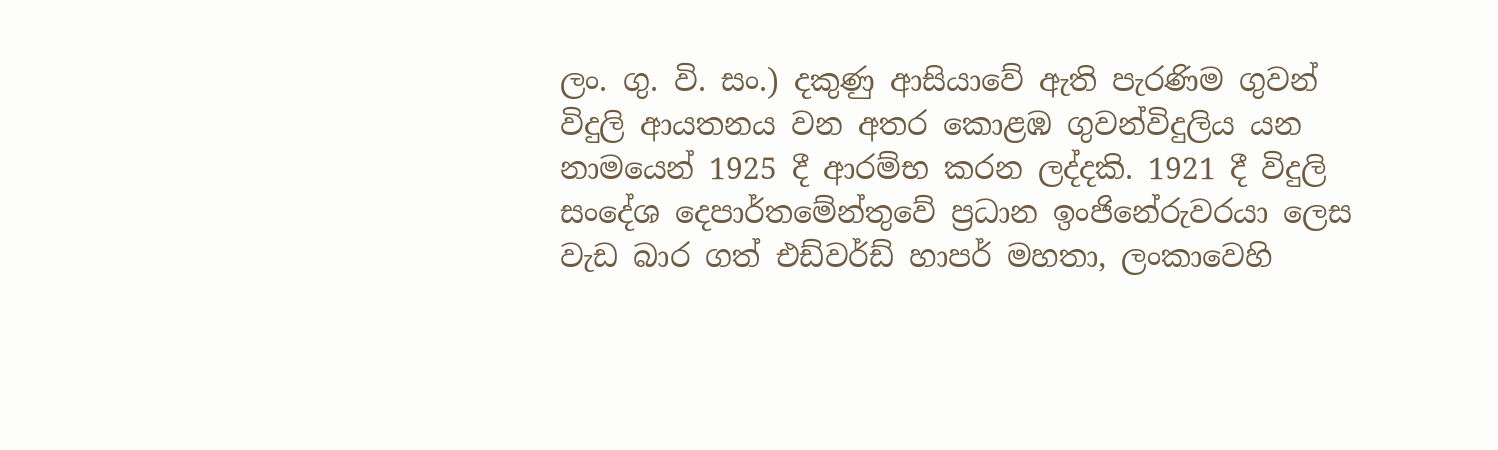ලං. ගු. වි. සං.) දකුණු ආසියාවේ ඇති පැරණිම ගුවන් විදුලි ආයතනය වන අතර කොළඹ ගුවන්විදුලිය යන නාමයෙන් 1925 දී ආරම්භ කරන ලද්දකි. 1921 දී විදුලි සංදේශ දෙපාර්තමේන්තුවේ ප්‍රධාන ඉංජිනේරුවරයා ලෙස වැඩ බාර ගත් එඩ්වර්ඩ් හාපර් මහතා, ලංකාවෙහි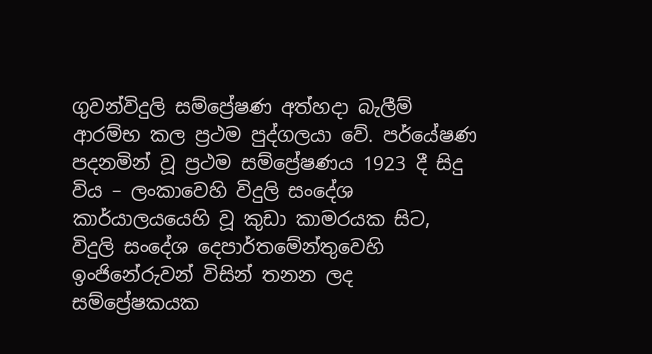ගුවන්විදුලි සම්ප්‍රේෂණ අත්හදා බැලීම් ආරම්භ කල ප්‍රථම පුද්ගලයා වේ. පර්යේෂණ පදනමින් වූ ප්‍රථම සම්ප්‍රේෂණය 1923 දී සිදු විය – ලංකාවෙහි විදුලි සංදේශ කාර්යාලයයෙහි වූ කුඩා කාමරයක සිට, විදුලි සංදේශ දෙපාර්තමේන්තුවෙහි ඉංජිනේරුවන් විසින් තනන ලද සම්ප්‍රේෂකයක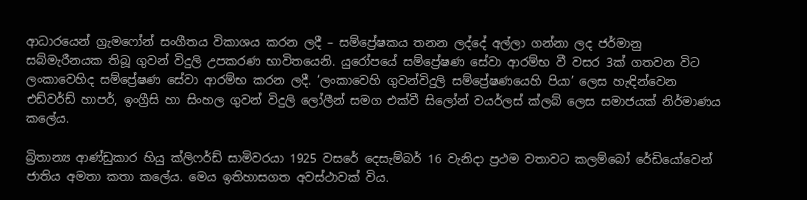ආධාරයෙන් ග්‍රැමෆෝන් සංගීතය විකාශය කරන ලදී – සම්ප්‍රේෂකය තනන ලද්දේ අල්ලා ගන්නා ලද ජර්මානු සබ්මැරීනයක තිබූ ගුවන් විදුලි උපකරණ භාවිතයෙනි. යුරෝපයේ සම්ප්‍රේෂණ සේවා ආරම්භ වී වසර 3ක් ගතවන විට ලංකාවෙහිද සම්ප්‍රේෂණ සේවා ආරම්භ කරන ලදී. ‘ලංකාවෙහි‍ ‍ගුවන්විදුලි සම්ප්‍රේෂණයෙහි පියා’ ලෙස හැඳින්වෙන එඩ්වර්ඩ් හාපර්, ඉංග්‍රීසි හා සිංහල ගුවන් විදුලි ලෝලීන් සමග එක්වී සිලෝන් වයර්ලස් ක්ලබ් ලෙස සමාජයක් නිර්මාණය කලේය.

බ්‍රිතාන්‍ය ආණ්ඩුකාර හියු ක්ලිෆර්ඩ් සාමිවරයා 1925 වසරේ දෙසැම්බර් 16 වැනිදා ප්‍රථම වතාවට කලම්බෝ රේඩියෝවෙන් ජාතිය අමතා කතා කලේය. මෙය ඉතිහාසගත අවස්ථාවක් විය.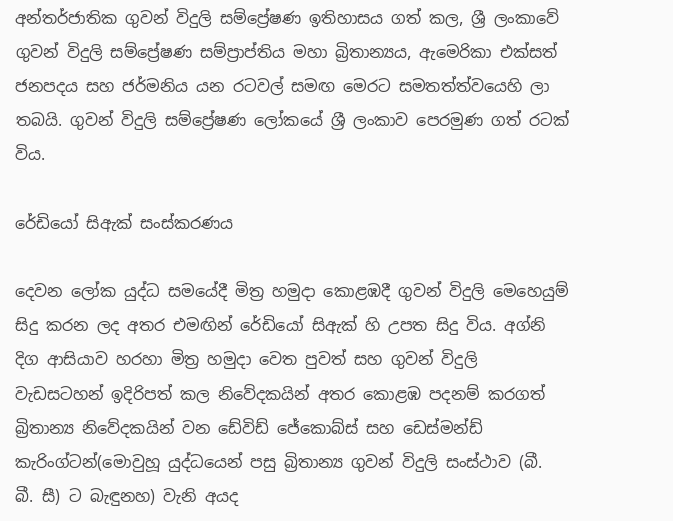අන්තර්ජාතික ගුවන් විදුලි සම්ප්‍රේෂණ ඉතිහාසය ගත් කල, ශ්‍රී ලංකාවේ ගුවන් විදුලි සම්ප්‍රේෂණ සම්ප්‍රාප්තිය මහා බ්‍රිතාන්‍යය, ඇමෙරිකා එක්සත් ජනපදය සහ ජර්මනිය යන රටවල් සමඟ මෙරට සමතත්ත්වයෙහි ලා තබයි. ගුවන් විදුලි සම්ප්‍රේෂණ ලෝකයේ ශ්‍රී ලංකාව පෙරමුණ ගත් රටක් විය.

රේඩියෝ සිඇක් සංස්කරණය

දෙවන ලෝක යුද්ධ සමයේදී මිත්‍ර හමුදා කොළඹදී ගුවන් විදුලි මෙහෙයුම් සිදු කරන ලද අතර එමඟින් රේඩියෝ සිඇක් හි උපත සිදු විය. අග්නි දිග ආසියාව හරහා මිත්‍ර හමුදා වෙත පුවත් සහ ගුවන් විදුලි වැඩසටහන් ඉදිරිපත් කල නිවේදකයින් අතර කොළඹ පදනම් කරගත් බ්‍රිතාන්‍ය නිවේදකයින් වන ඩේවිඩ් ජේකොබ්ස් සහ ඩෙස්මන්ඩ් කැරිංග්ටන්(මොවුහූ යුද්ධයෙන් පසු බ්‍රිතාන්‍ය ගුවන් විදුලි සංස්ථාව (බී. බී. සී) ට බැඳුනහ) වැනි අයද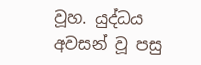වූහ. යුද්ධය අවසන් වූ පසු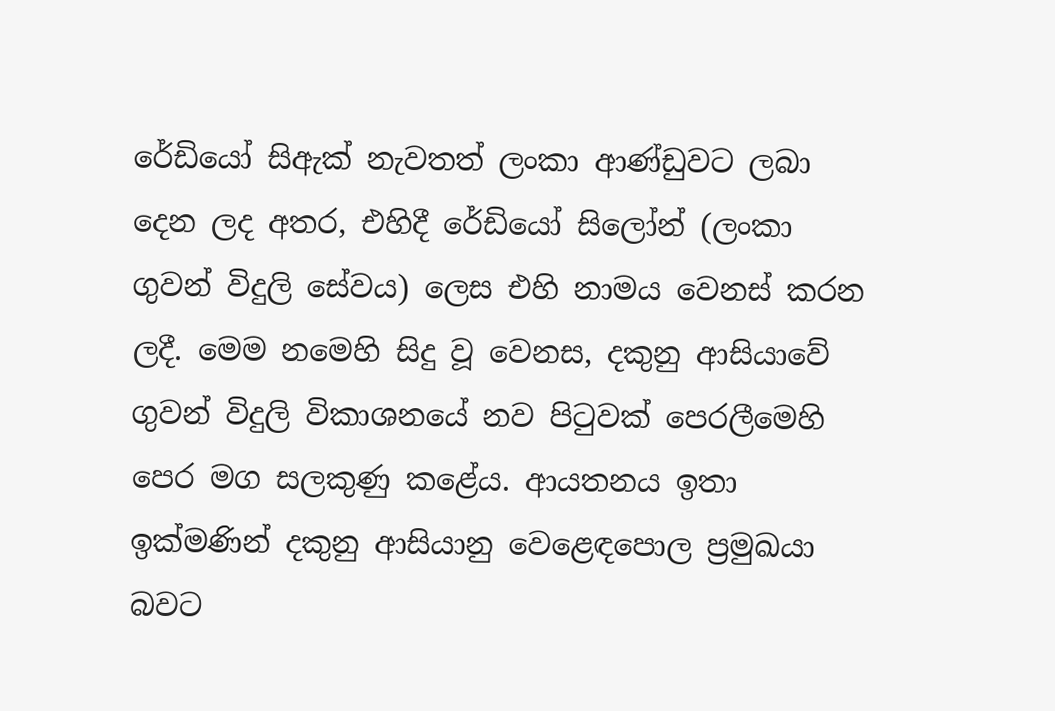රේඩියෝ සිඇක් නැවතත් ලංකා ආණ්ඩුවට ලබා දෙන ලද අතර, එහිදී රේඩියෝ සිලෝන් (ලංකා ගුවන් විදුලි සේවය) ලෙස එහි නාමය වෙනස් කරන ලදී. මෙම නමෙහි සිදු වූ වෙනස, දකුනු ආසියාවේ ගුවන් විදුලි විකාශනයේ නව පිටුවක් පෙරලීමෙහි පෙර මග සලකුණු කළේය. ආයතනය ඉතා ඉක්මණින් දකුනු ආසියානු වෙළෙඳපොල ප්‍රමුඛයා බවට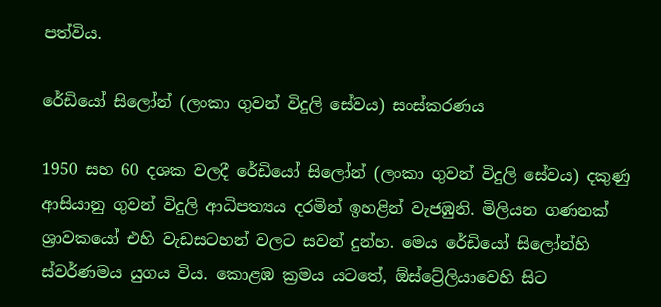පත්විය.

රේඩියෝ සිලෝන් (ලංකා ගුවන් විදුලි සේවය) සංස්කරණය

1950 සහ 60 දශක වලදී රේඩියෝ සිලෝන් (ලංකා ගුවන් විදුලි සේවය) දකුණු ආසියානු ගුවන් විදුලි ආධිපත්‍යය දරමින් ඉහළින් වැජඹුනි. මිලියන ගණනක් ශ්‍රාවකයෝ එහි වැඩසටහන් වලට සවන් දුන්හ. මෙය රේඩියෝ සිලෝන්හි ස්වර්ණමය යුගය විය. කොළඹ ක්‍රමය යටතේ, ඕස්ට්‍රේලියාවෙහි සිට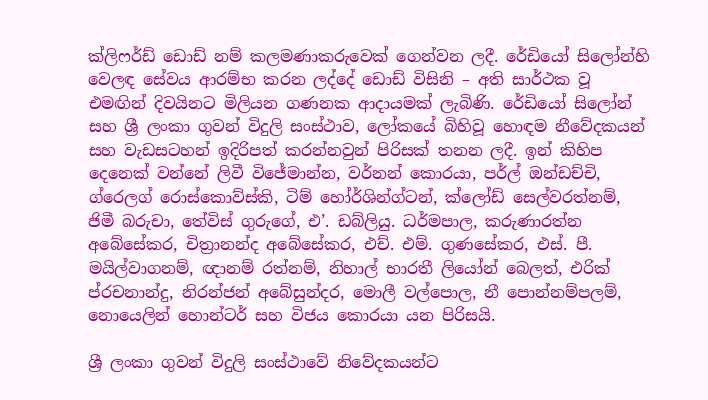ක්ලිෆර්ඩ් ඩොඩ් නම් කලමණාකරුවෙක් ගෙන්වන ලදී. රේඩියෝ සිලෝන්හි වෙලඳ සේවය ආරම්භ කරන ලද්දේ ඩොඩ් විසිනි – අති සාර්ථක වූ එමඟින් දිවයිනට මිලියන ගණනක ආදායමක් ලැබිණි. රේඩියෝ සිලෝන් සහ ශ්‍රී ලංකා ගුවන් විදුලි සංස්ථාව, ලෝකයේ බිහිවූ හොඳම නීවේදකයන් සහ වැඩසටහන් ඉදිරිපත් කරන්නවුන් පිරිසක් තනන ලදී. ඉන් කිහිප දෙනෙක් වන්නේ ලිවී විජේමාන්න, වර්නන් කොරයා, පර්ල් ඔන්ඩච්චි, ග්රෙලග් රොස්කොව්ස්කි, ටිම් හෝර්ශින්ග්ටන්, ක්ලෝඩ් සෙල්වරත්නම්, ජිමී බරුචා, තේවිස් ගුරුගේ, එ’. ඩබ්ලියු. ධර්මපාල, කරුණාරත්න අබේසේකර, චිත්‍රානන්ද අබේසේකර, එච්. එම්. ගුණසේකර, එස්. පී. මයිල්වාගනම්, ඥානම් රත්නම්, නිහාල් භාරතී ලියෝන් බෙලත්, එරික් ප්රචනාන්දු, නිරන්ජන් අබේසුන්දර, මොලී වල්පොල, නී පොන්නම්පලම්, නොයෙලින් හොන්ටර් සහ විජය කොරයා යන පිරිසයි.

ශ්‍රී ලංකා ගුවන් විදුලි සංස්ථාවේ නිවේදකයන්ට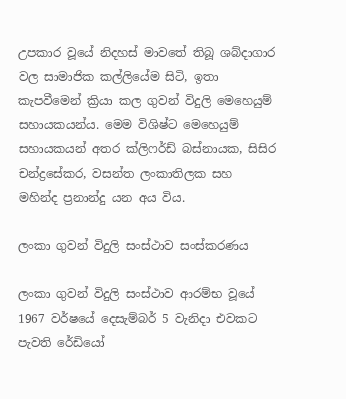උපකාර වූයේ නිදහස් මාවතේ තිබූ ශබ්දාගාර වල සාමාජික කල්ලියේම සිටි, ඉතා කැපවීමෙන් ක්‍රියා කල ගුවන් විදුලි මෙහෙයුම් සහායකයන්ය. මෙම විශිෂ්ට මෙහෙයුම් සහායකයන් අතර ක්ලිෆර්ඩ් බස්නායක, සිසිර චන්ද්‍රසේකර, වසන්ත ලංකාතිලක සහ මහින්ද ප්‍රනාන්දු යන අය විය.

ලංකා ගුවන් විදුලි සංස්ථාව සංස්කරණය

ලංකා ගුවන් විදුලි සංස්ථාව ආරම්භ වූයේ 1967 වර්ෂයේ දෙසැම්බර් 5 වැනිදා එවකට පැවති රේඩියෝ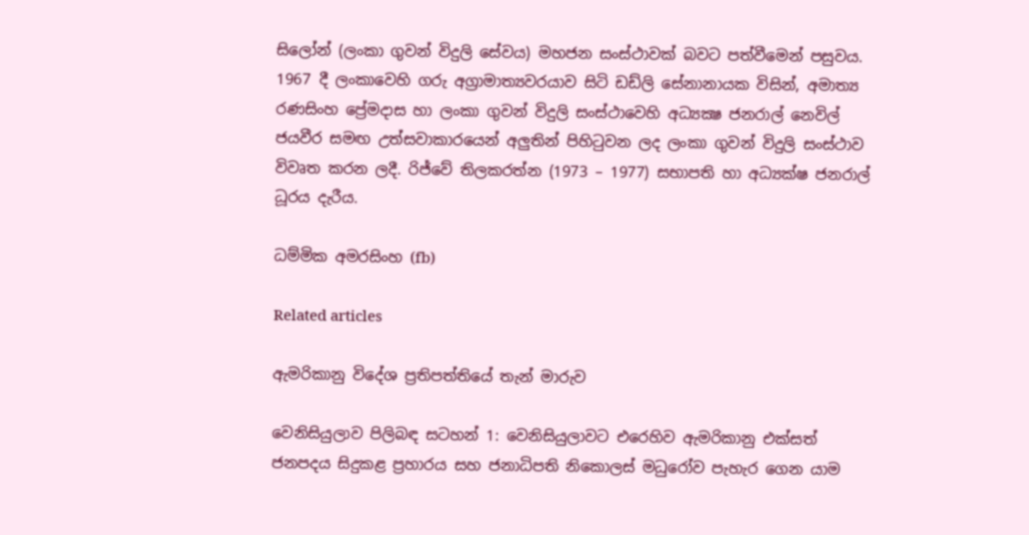සිලෝන් (ලංකා ගුවන් විදුලි සේවය) මහජන සංස්ථාවක් බවට පත්වීමෙන් පසුවය. 1967 දී ලංකාවෙහි ගරු අග්‍රාමාත්‍යවරයාව සිටි ඩඩ්ලි සේනානායක විසින්, අමාත්‍ය රණසිංහ ප්‍රේමදාස හා ලංකා ගුවන් විදුලි සංස්ථාවෙහි අධ්‍යක්‍ෂ ජනරාල් නෙවිල් ජයවීර සමඟ උත්සවාකාරයෙන් අලුතින් පිහිටුවන ලද ලංකා ගුවන් විදුලි සංස්ථාව විවෘත කරන ලදී. රිජ්වේ තිලකරත්න (1973 – 1977) සභාපති හා අධ්‍යක්ෂ ජනරාල් ධූරය දැරීය.

ධම්මික අමරසිංහ (fb)

Related articles

ඇමරිකානු විදේශ ප්‍රතිපත්තියේ තැන් මාරුව

වෙනිසියුලාව පිලිබඳ සටහන් 1: වෙනිසියුලාවට එරෙහිව ඇමරිකානු එක්සත් ජනපදය සිදුකළ ප්‍රහාරය සහ ජනාධිපති නිකොලස් මධුරෝව පැහැර ගෙන යාම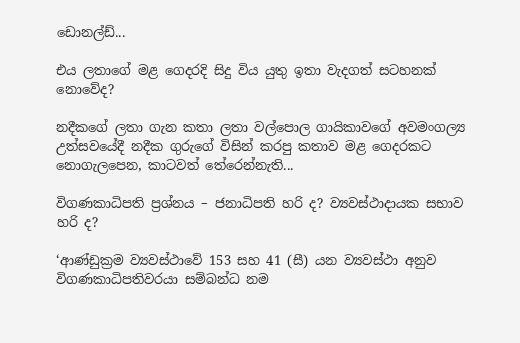ඩොනල්ඩ්...

එය ලතාගේ මළ ගෙදරදි සිදු විය යුතු ඉතා වැදගත් සටහනක් නොවේද?

නදීකගේ ලතා ගැන කතා ලතා වල්පොල ගායිකාවගේ අවමංගල්‍ය උත්සවයේදී නදීක ගුරුගේ විසින් කරපු කතාව මළ ගෙදරකට නොගැලපෙන, කාටවත් තේරෙන්නැති...

විගණකාධිපති ප්‍රශ්නය – ජනාධිපති හරි ද? ව්‍යවස්ථාදායක සභාව හරි ද?

‘ආණ්ඩුක්‍රම ව්‍යවස්ථාවේ 153 සහ 41 (සී) යන ව්‍යවස්ථා අනුව විගණකාධිපතිවරයා සම්බන්ධ නම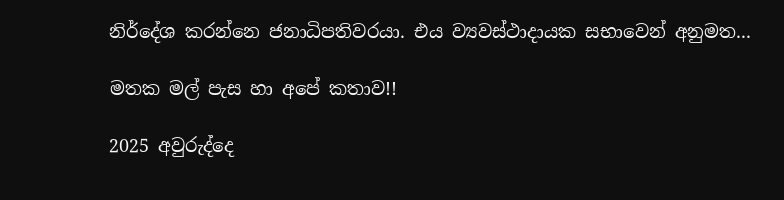නිර්දේශ කරන්නෙ ජනාධිපතිවරයා. එය ව්‍යවස්ථාදායක සභාවෙන් අනුමත...

මතක මල් පැස හා අපේ කතාව!!

2025 අවුරුද්දෙ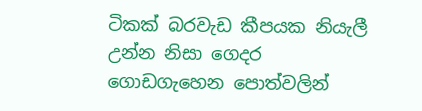ටිකක් බරවැඩ කීපයක නියැලී උන්න නිසා ගෙදර ගොඩගැහෙන පොත්වලින්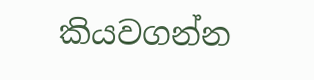කියවගන්න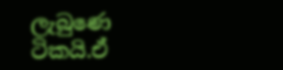ලැබුණෙ ටිකයි.ඒ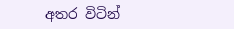අතර විටින්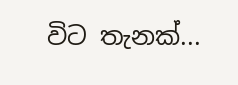විට තැනක්...